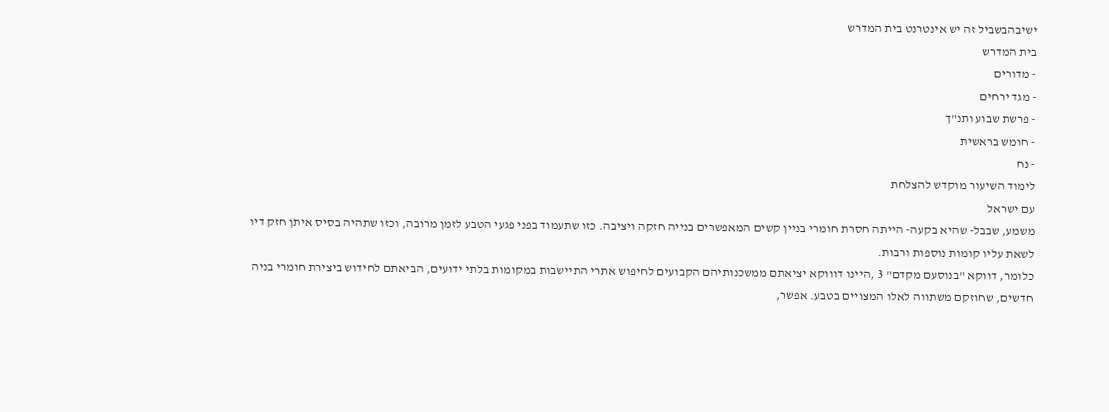ישיבהבשביל זה יש אינטרנט בית המדרש
בית המדרש
- מדורים
- מגד ירחים
- פרשת שבוע ותנ"ך
- חומש בראשית
- נח
לימוד השיעור מוקדש להצלחת
עם ישראל
משמע, שבבל- שהיא בקעה- הייתה חסרת חומרי בניין קשים המאפשרים בנייה חזקה ויציבה. כזו שתעמוד בפני פגעי הטבע לזמן מרובה, וכזו שתהיה בסיס איתן חזק דיו לשאת עליו קומות נוספות ורבות.
כלומר, דווקא "בנוסעם מקדם" 3 ,היינו דוווקא יציאתם ממשכנותיהם הקבועים לחיפוש אתרי התיישבות במקומות בלתי ידועים, הביאתם לחידוש ביצירת חומרי בניה חדשים, שחוזקם משתווה לאלו המצויים בטבע. אפשר,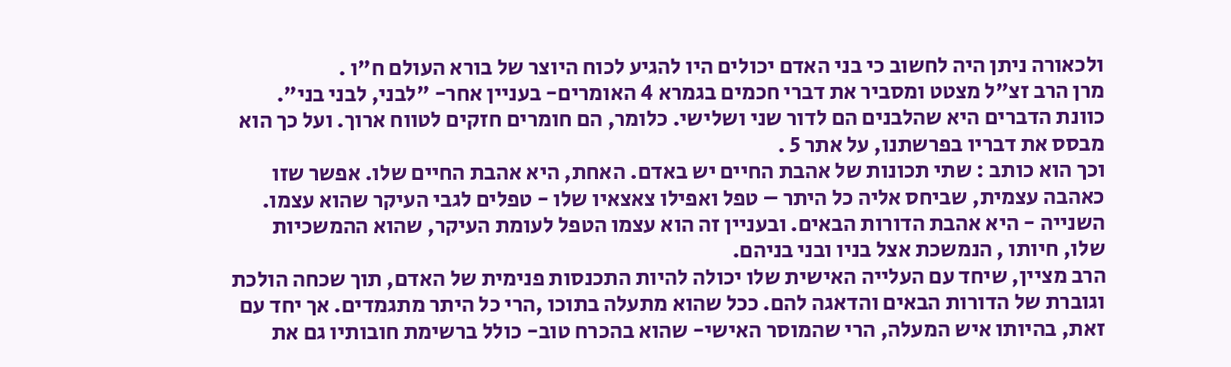ולכאורה ניתן היה לחשוב כי בני האדם יכולים היו להגיע לכוח היוצר של בורא העולם ח"ו .
מרן הרב זצ"ל מצטט ומסביר את דברי חכמים בגמרא 4 האומרים- בעניין אחר- "לבני, לבני בני". כוונת הדברים היא שהלבנים הם לדור שני ושלישי. כלומר, הם חומרים חזקים לטווח ארוך. ועל כך הוא מבסס את דבריו בפרשתנו, על אתר 5 .
וכך הוא כותב : שתי תכונות של אהבת החיים יש באדם. האחת, היא אהבת החיים שלו. אפשר שזו כאהבה עצמית, שביחס אליה כל היתר – טפל ואפילו צאצאיו שלו - טפלים לגבי העיקר שהוא עצמו.
השנייה - היא אהבת הדורות הבאים. ובעניין זה הוא עצמו הטפל לעומת העיקר, שהוא ההמשכיות שלו, חיותו , הנמשכת אצל בניו ובני בניהם.
הרב מציין, שיחד עם העלייה האישית שלו יכולה להיות התכנסות פנימית של האדם, תוך שכחה הולכת וגוברת של הדורות הבאים והדאגה להם. ככל שהוא מתעלה בתוכו ,הרי כל היתר מתגמדים. אך יחד עם זאת, בהיותו איש המעלה, הרי שהמוסר האישי- שהוא בהכרח טוב- כולל ברשימת חובותיו גם את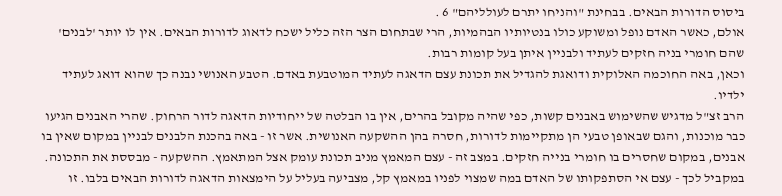ביסוס הדורות הבאים. בבחינת "והניחו יתרם לעולליהם" 6 .
אולם, כאשר האדם נופל ומשוקע כולו בנטיותיו הבהמיות, הרי שבתחום הצר הזה כליל ישכח לדאוג לדורות הבאים. אין לו יותר 'לבנים' שהם חומרי בניה חזקים לעתיד ולבניין איתן בעל קומות רבות.
וכאן, באה החוכמה האלוקית ודואגת להגדיל את תכונת עצם הדאגה לעתיד המוטבעת באדם. הטבע האנושי נבנה כך שהוא דואג לעתיד ילדיו.
הרב זצ"ל מדגיש שהשימוש באבנים קשות, כפי שהיה מקובל בהרים, אין בו הבלטה של ייחודיות הדאגה לדור הרחוק. שהרי האבנים הגיעו כבר מוכנות, והגם שבאופן טבעי הן מתקיימות לדורות, חסרה בהן ההשקעה האנושית. אשר זו - באה בהכנת הלבנים לבניין במקום שאין בו אבנים, במקום שחסרים בו חומרי בנייה חזקים. במצב זה - עצם המאמץ מניב תכונת עומק אצל המתאמץ. ההשקעה - מבססת את התכונה.
במקביל לכך - עצם אי הסתפקותו של האדם במה שמצוי לפניו במאמץ קל, מצביעה בעליל על הימצאות הדאגה לדורות הבאים בלבו. זו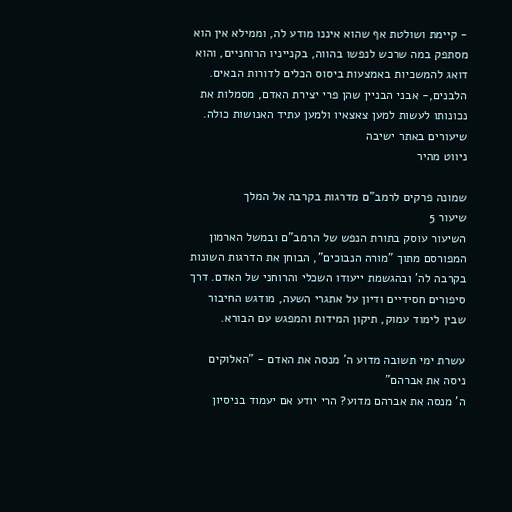- קיימת ושולטת אף שהוא איננו מודע לה, וממילא אין הוא מסתפק במה שרכש לנפשו בהווה, בקנייניו הרוחניים, והוא דואג להמשכיות באמצעות ביסוס הכלים לדורות הבאים.
הלבנים,- אבני הבניין שהן פרי יצירת האדם, מסמלות את נכונותו לעשות למען צאצאיו ולמען עתיד האנושות כולה.
שיעורים באתר ישיבה
ניווט מהיר

שמונה פרקים לרמב"ם מדרגות בקרבה אל המלך
שיעור 5
השיעור עוסק בתורת הנפש של הרמב"ם ובמשל הארמון המפורסם מתוך "מורה הנבוכים", הבוחן את הדרגות השונות בקרבה לה' ובהגשמת ייעודו השכלי והרוחני של האדם. דרך סיפורים חסידיים ודיון על אתגרי השעה, מודגש החיבור שבין לימוד עמוק, תיקון המידות והמפגש עם הבורא.

עשרת ימי תשובה מדוע ה' מנסה את האדם - "האלוקים ניסה את אברהם"
ה' מנסה את אברהם מדוע? הרי יודע אם יעמוד בניסיון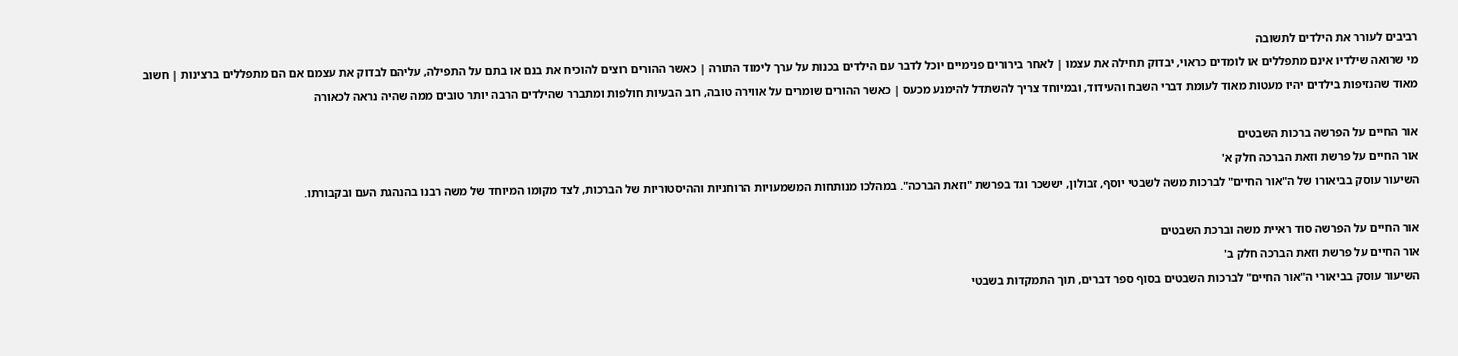רביבים לעורר את הילדים לתשובה
מי שרואה שילדיו אינם מתפללים או לומדים כראוי, יבדוק תחילה את עצמו | לאחר בירורים פנימיים יוכל לדבר עם הילדים בכנות על ערך לימוד התורה | כאשר ההורים רוצים להוכיח את בנם או בתם על התפילה, עליהם לבדוק את עצמם אם הם מתפללים ברצינות | חשוב מאוד שהנזיפות בילדים יהיו מעטות מאוד לעומת דברי השבח והעידוד, ובמיוחד צריך להשתדל להימנע מכעס | כאשר ההורים שומרים על אווירה טובה, רוב הבעיות חולפות ומתברר שהילדים הרבה יותר טובים ממה שהיה נראה לכאורה

אור החיים על הפרשה ברכות השבטים
אור החיים על פרשת וזאת הברכה חלק א'
השיעור עוסק בביאורו של ה"אור החיים" לברכות משה לשבטי יוסף, זבולון, יששכר וגד בפרשת "וזאת הברכה". במהלכו מנותחות המשמעויות הרוחניות וההיסטוריות של הברכות, לצד מקומו המיוחד של משה רבנו בהנהגת העם ובקבורתו.

אור החיים על הפרשה סוד ראיית משה וברכת השבטים
אור החיים על פרשת וזאת הברכה חלק ב'
השיעור עוסק בביאורי ה"אור החיים" לברכות השבטים בסוף ספר דברים, תוך התמקדות בשבטי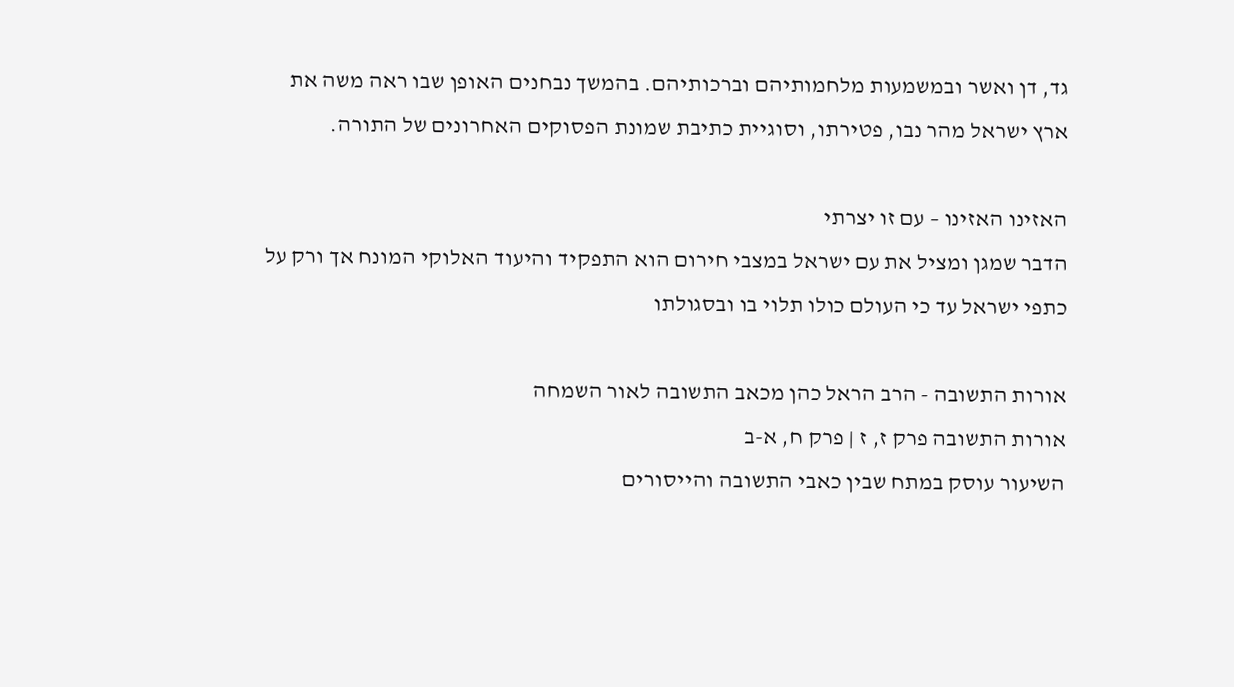גד, דן ואשר ובמשמעות מלחמותיהם וברכותיהם. בהמשך נבחנים האופן שבו ראה משה את ארץ ישראל מהר נבו, פטירתו, וסוגיית כתיבת שמונת הפסוקים האחרונים של התורה.

האזינו האזינו – עם זו יצרתי
הדבר שמגן ומציל את עם ישראל במצבי חירום הוא התפקיד והיעוד האלוקי המונח אך ורק על כתפי ישראל עד כי העולם כולו תלוי בו ובסגולתו

אורות התשובה - הרב הראל כהן מכאב התשובה לאור השמחה
אורות התשובה פרק ז, ז | פרק ח, א-ב
השיעור עוסק במתח שבין כאבי התשובה והייסורים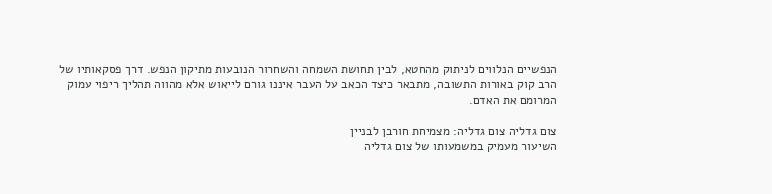הנפשיים הנלווים לניתוק מהחטא, לבין תחושת השמחה והשחרור הנובעות מתיקון הנפש. דרך פסקאותיו של הרב קוק באורות התשובה, מתבאר כיצד הכאב על העבר איננו גורם לייאוש אלא מהווה תהליך ריפוי עמוק המרומם את האדם.

צום גדליה צום גדליה: מצמיחת חורבן לבניין
השיעור מעמיק במשמעותו של צום גדליה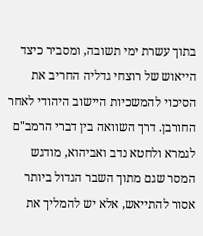בתוך עשרת ימי תשובה, ומסביר כיצד הייאוש של רוצחי גדליה החריב את הסיכוי להמשכיות היישוב היהודי לאחר החורבן. דרך השוואה בין דברי הרמב"ם לגמרא ולחטא נדב ואביהוא, מודגש המסר שגם מתוך השבר הגדול ביותר אסור להתייאש, אלא יש להמליך את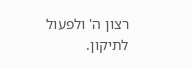רצון ה' ולפעול לתיקון.